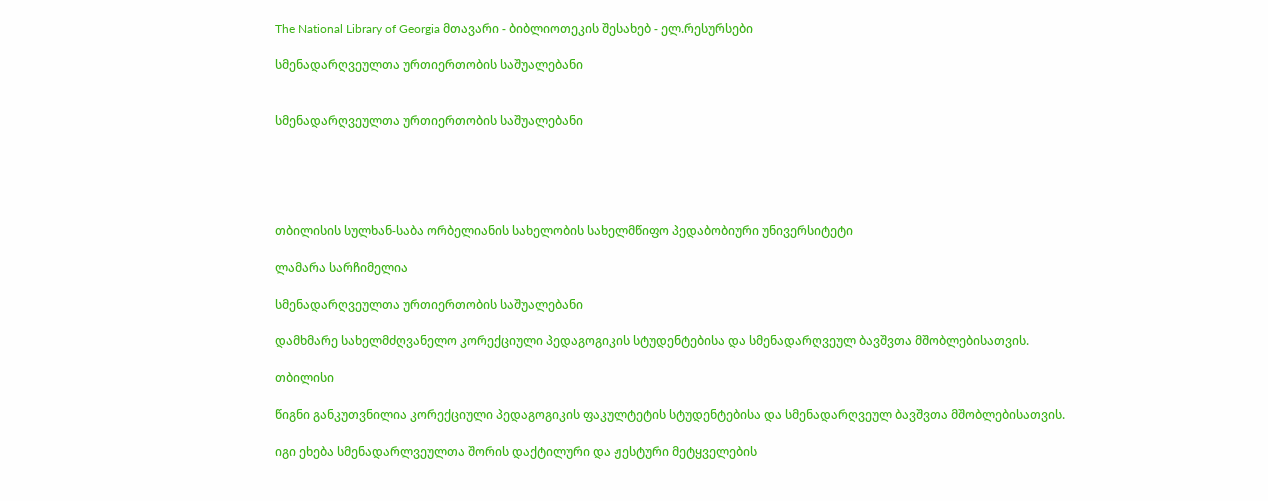The National Library of Georgia მთავარი - ბიბლიოთეკის შესახებ - ელ.რესურსები

სმენადარღვეულთა ურთიერთობის საშუალებანი


სმენადარღვეულთა ურთიერთობის საშუალებანი





თბილისის სულხან-საბა ორბელიანის სახელობის სახელმწიფო პედაბობიური უნივერსიტეტი

ლამარა სარჩიმელია

სმენადარღვეულთა ურთიერთობის საშუალებანი

დამხმარე სახელმძღვანელო კორექციული პედაგოგიკის სტუდენტებისა და სმენადარღვეულ ბავშვთა მშობლებისათვის.

თბილისი

წიგნი განკუთვნილია კორექციული პედაგოგიკის ფაკულტეტის სტუდენტებისა და სმენადარღვეულ ბავშვთა მშობლებისათვის.

იგი ეხება სმენადარლვეულთა შორის დაქტილური და ჟესტური მეტყველების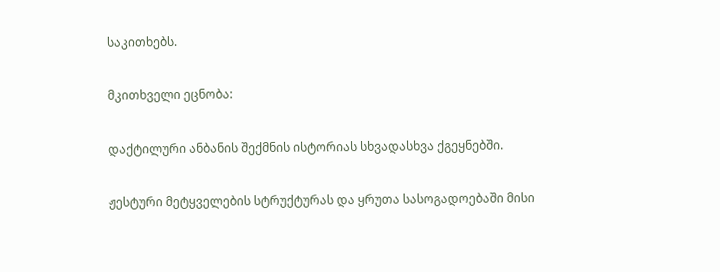საკითხებს.

მკითხველი ეცნობა:

დაქტილური ანბანის შექმნის ისტორიას სხვადასხვა ქგეყნებში.

ჟესტური მეტყველების სტრუქტურას და ყრუთა სასოგადოებაში მისი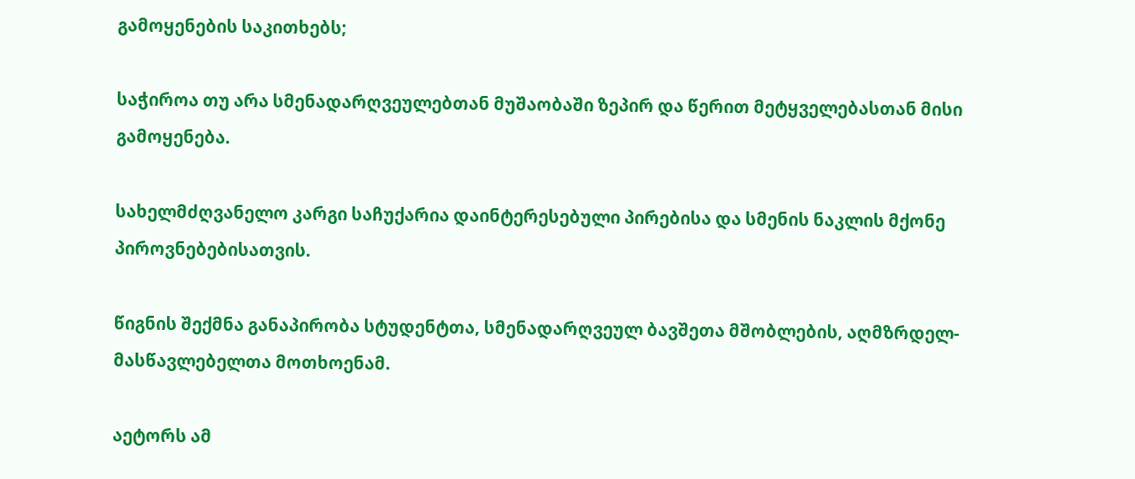გამოყენების საკითხებს;

საჭიროა თუ არა სმენადარღვეულებთან მუშაობაში ზეპირ და წერით მეტყველებასთან მისი გამოყენება.

სახელმძღვანელო კარგი საჩუქარია დაინტერესებული პირებისა და სმენის ნაკლის მქონე პიროვნებებისათვის.

წიგნის შექმნა განაპირობა სტუდენტთა, სმენადარღვეულ ბავშეთა მშობლების, აღმზრდელ-მასწავლებელთა მოთხოენამ.

აეტორს ამ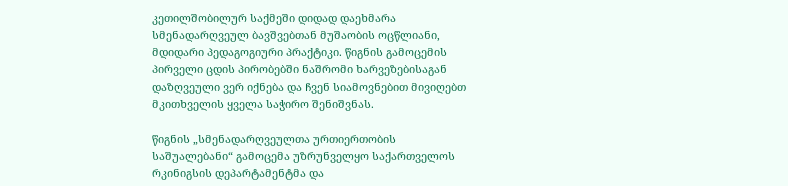კეთილშობილურ საქმეში დიდად დაეხმარა სმენადარღვეულ ბავშვებთან მუშაობის ოცწლიანი, მდიდარი პედაგოგიური პრაქტიკი. წიგნის გამოცემის პირველი ცდის პირობებში ნაშრომი ხარვეზებისაგან დაზღვეული ვერ იქნება და ჩვენ სიამოვნებით მივიღებთ მკითხველის ყველა საჭირო შენიშვნას.

წიგნის „სმენადარღვეულთა ურთიერთობის საშუალებანი“ გამოცემა უზრუნველყო საქართველოს რკინიგსის დეპარტამენტმა და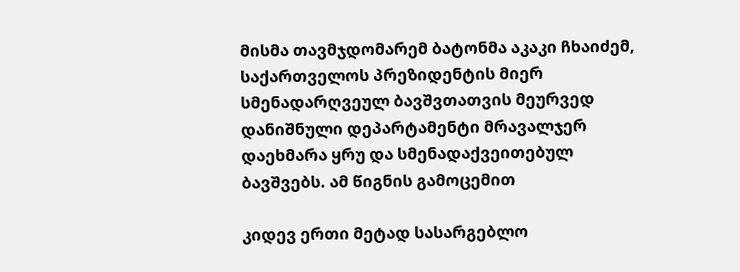მისმა თავმჯდომარემ ბატონმა აკაკი ჩხაიძემ, საქართველოს პრეზიდენტის მიერ სმენადარღვეულ ბავშვთათვის მეურვედ დანიშნული დეპარტამენტი მრავალჯერ დაეხმარა ყრუ და სმენადაქვეითებულ ბავშვებს. ამ წიგნის გამოცემით

კიდევ ერთი მეტად სასარგებლო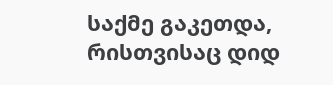საქმე გაკეთდა, რისთვისაც დიდ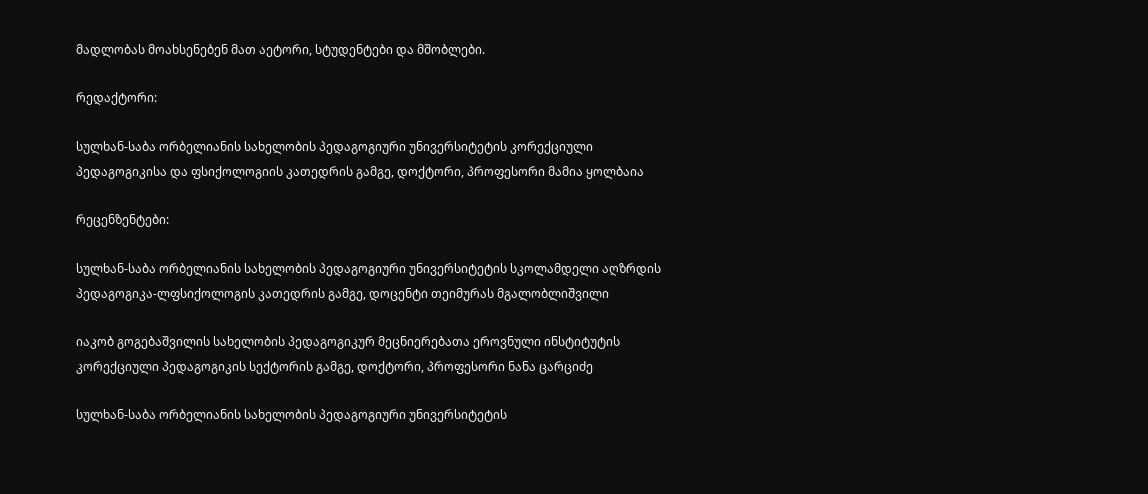მადლობას მოახსენებენ მათ აეტორი, სტუდენტები და მშობლები.

რედაქტორი:

სულხან-საბა ორბელიანის სახელობის პედაგოგიური უნივერსიტეტის კორექციული პედაგოგიკისა და ფსიქოლოგიის კათედრის გამგე, დოქტორი, პროფესორი მამია ყოლბაია

რეცენზენტები:

სულხან-საბა ორბელიანის სახელობის პედაგოგიური უნივერსიტეტის სკოლამდელი აღზრდის პედაგოგიკა-ლფსიქოლოგის კათედრის გამგე, დოცენტი თეიმურას მგალობლიშვილი

იაკობ გოგებაშვილის სახელობის პედაგოგიკურ მეცნიერებათა ეროვნული ინსტიტუტის კორექციული პედაგოგიკის სექტორის გამგე, დოქტორი, პროფესორი ნანა ცარციძე

სულხან-საბა ორბელიანის სახელობის პედაგოგიური უნივერსიტეტის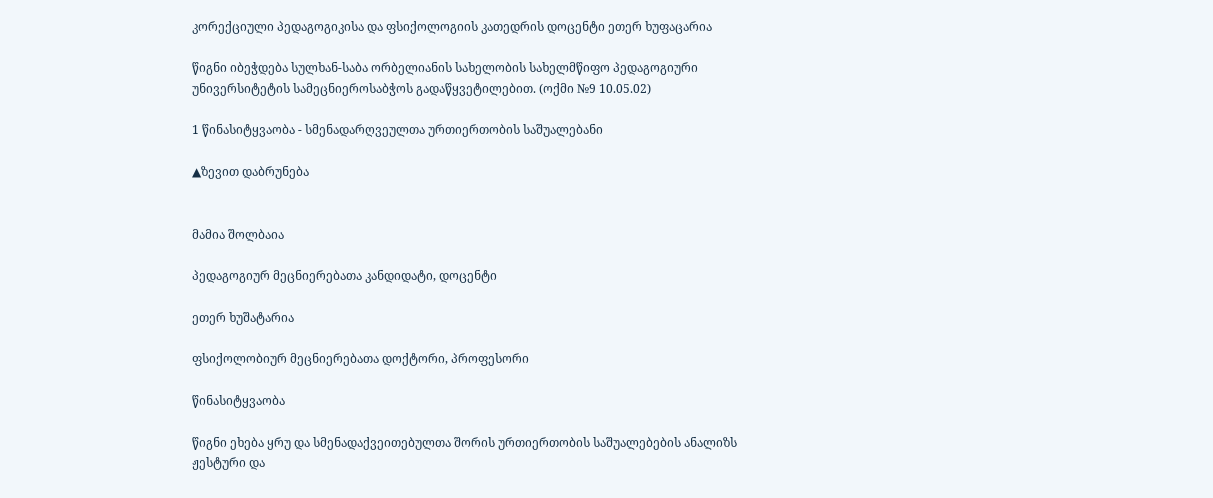კორექციული პედაგოგიკისა და ფსიქოლოგიის კათედრის დოცენტი ეთერ ხუფაცარია

წიგნი იბეჭდება სულხან-საბა ორბელიანის სახელობის სახელმწიფო პედაგოგიური უნივერსიტეტის სამეცნიეროსაბჭოს გადაწყვეტილებით. (ოქმი №9 10.05.02)

1 წინასიტყვაობა - სმენადარღვეულთა ურთიერთობის საშუალებანი

▲ზევით დაბრუნება


მამია შოლბაია

პედაგოგიურ მეცნიერებათა კანდიდატი, დოცენტი

ეთერ ხუშატარია

ფსიქოლობიურ მეცნიერებათა დოქტორი, პროფესორი

წინასიტყვაობა

წიგნი ეხება ყრუ და სმენადაქვეითებულთა შორის ურთიერთობის საშუალებების ანალიზს ჟესტური და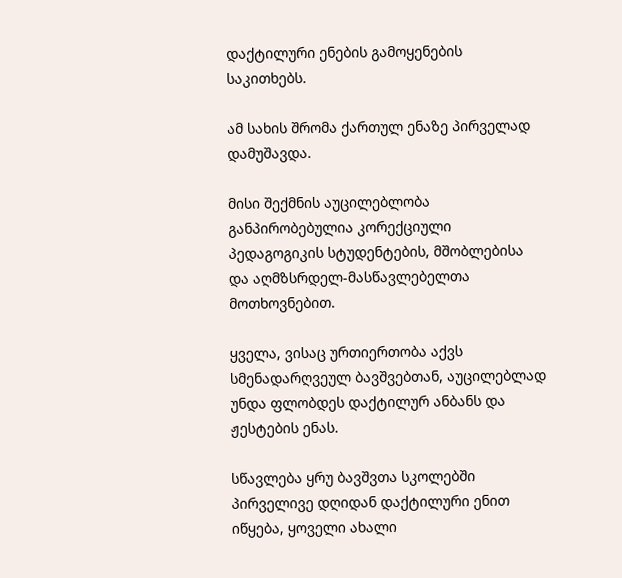დაქტილური ენების გამოყენების საკითხებს.

ამ სახის შრომა ქართულ ენაზე პირველად დამუშავდა.

მისი შექმნის აუცილებლობა განპირობებულია კორექციული პედაგოგიკის სტუდენტების, მშობლებისა და აღმზსრდელ-მასწავლებელთა მოთხოვნებით.

ყველა, ვისაც ურთიერთობა აქვს სმენადარღვეულ ბავშვებთან, აუცილებლად უნდა ფლობდეს დაქტილურ ანბანს და ჟესტების ენას.

სწავლება ყრუ ბავშვთა სკოლებში პირველივე დღიდან დაქტილური ენით იწყება, ყოველი ახალი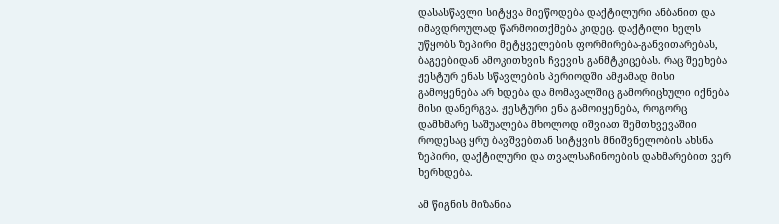დასასწავლი სიტყვა მიეწოდება დაქტილური ანბანით და იმავდროულად წარმოითქმება კიდეც. დაქტილი ხელს უწყობს ზეპირი მეტყველების ფორმირება-განვითარებას, ბაგეებიდან ამოკითხვის ჩვევის განმტკიცებას. რაც შეეხება ჟესტურ ენას სწავლების პერიოდში ამჟამად მისი გამოყენება არ ხდება და მომავალშიც გამორიცხული იქნება მისი დანერგვა. ჟესტური ენა გამოიყენება, როგორც დამხმარე საშუალება მხოლოდ იშვიათ შემთხვევაშიი როდესაც ყრუ ბავშვებთან სიტყვის მნიშვნელობის ახსნა ზეპირი, დაქტილური და თვალსაჩინოების დახმარებით ვერ ხერხდება.

ამ წიგნის მიზანია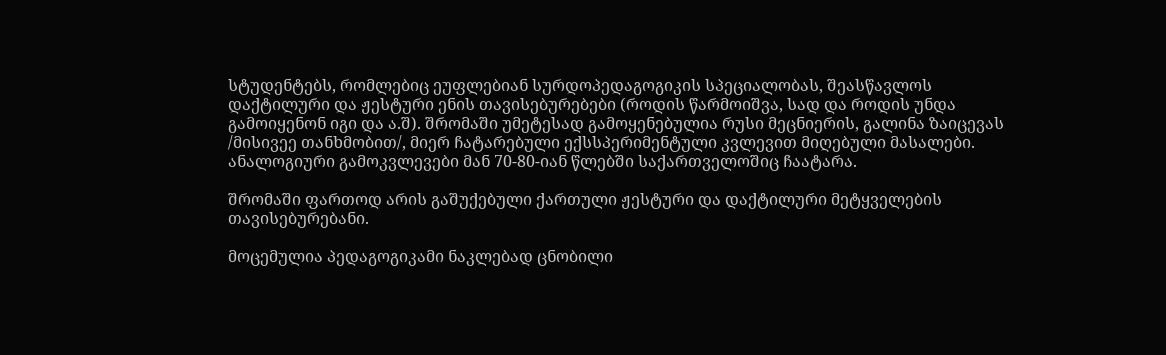სტუდენტებს, რომლებიც ეუფლებიან სურდოპედაგოგიკის სპეციალობას, შეასწავლოს დაქტილური და ჟესტური ენის თავისებურებები (როდის წარმოიშვა, სად და როდის უნდა გამოიყენონ იგი და ა.შ). შრომაში უმეტესად გამოყენებულია რუსი მეცნიერის, გალინა ზაიცევას /მისივეე თანხმობით/, მიერ ჩატარებული ექსსპერიმენტული კვლევით მიღებული მასალები. ანალოგიური გამოკვლევები მან 70-80-იან წლებში საქართველოშიც ჩაატარა.

შრომაში ფართოდ არის გაშუქებული ქართული ჟესტური და დაქტილური მეტყველების თავისებურებანი.

მოცემულია პედაგოგიკამი ნაკლებად ცნობილი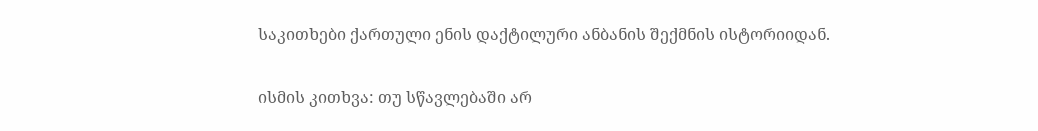საკითხები ქართული ენის დაქტილური ანბანის შექმნის ისტორიიდან.

ისმის კითხვა: თუ სწავლებაში არ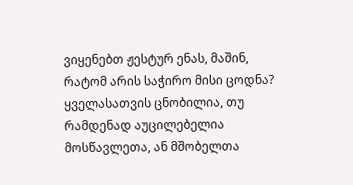ვიყენებთ ჟესტურ ენას, მაშინ, რატომ არის საჭირო მისი ცოდნა? ყველასათვის ცნობილია, თუ რამდენად აუცილებელია მოსწავლეთა, ან მშობელთა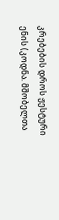კრებების დროს ჟესტური ენის (კოდნა. მშობელთა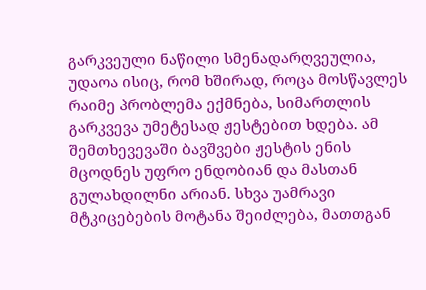გარკვეული ნაწილი სმენადარღვეულია, უდაოა ისიც, რომ ხშირად, როცა მოსწავლეს რაიმე პრობლემა ექმნება, სიმართლის გარკვევა უმეტესად ჟესტებით ხდება. ამ შემთხევევაში ბავშვები ჟესტის ენის მცოდნეს უფრო ენდობიან და მასთან გულახდილნი არიან. სხვა უამრავი მტკიცებების მოტანა შეიძლება, მათთგან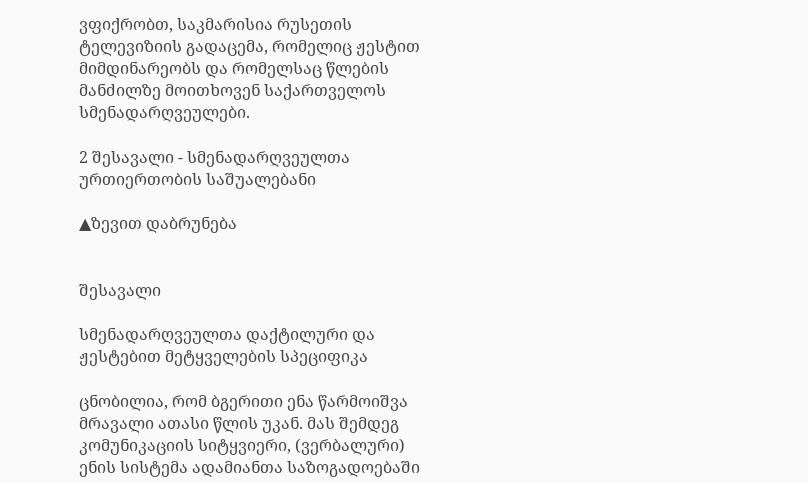ვფიქრობთ, საკმარისია რუსეთის ტელევიზიის გადაცემა, რომელიც ჟესტით მიმდინარეობს და რომელსაც წლების მანძილზე მოითხოვენ საქართველოს სმენადარღვეულები.

2 შესავალი - სმენადარღვეულთა ურთიერთობის საშუალებანი

▲ზევით დაბრუნება


შესავალი

სმენადარღვეულთა დაქტილური და ჟესტებით მეტყველების სპეციფიკა

ცნობილია, რომ ბგერითი ენა წარმოიშვა მრავალი ათასი წლის უკან. მას შემდეგ კომუნიკაციის სიტყვიერი, (ვერბალური) ენის სისტემა ადამიანთა საზოგადოებაში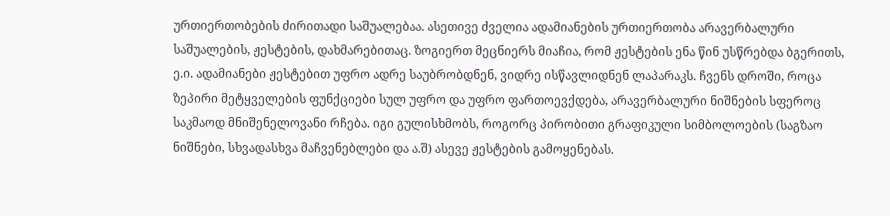ურთიერთობების ძირითადი საშუალებაა. ასეთივე ძველია ადამიანების ურთიერთობა არავერბალური საშუალების, ჟესტების, დახმარებითაც. ზოგიერთ მეცნიერს მიაჩია, რომ ჟესტების ენა წინ უსწრებდა ბგერითს, ე.ი. ადამიანები ჟესტებით უფრო ადრე საუბრობდნენ, ვიდრე ისწავლიდნენ ლაპარაკს. ჩვენს დროში, როცა ზეპირი მეტყველების ფუნქციები სულ უფრო და უფრო ფართოევქდება, არავერბალური ნიშნების სფეროც საკმაოდ მნიშენელოვანი რჩება. იგი გულისხმობს, როგორც პირობითი გრაფიკული სიმბოლოების (საგზაო ნიშნები, სხვადასხვა მაჩვენებლები და ა.შ) ასევე ჟესტების გამოყენებას.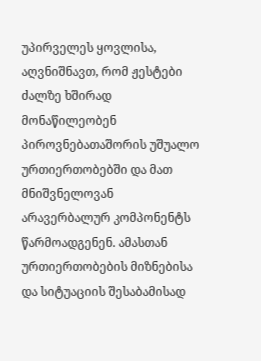უპირველეს ყოვლისა, აღვნიშნავთ, რომ ჟესტები ძალზე ხშირად მონაწილეობენ პიროვნებათაშორის უშუალო ურთიერთობებში და მათ მნიშვნელოვან არავერბალურ კომპონენტს წარმოადგენენ. ამასთან ურთიერთობების მიზნებისა და სიტუაციის შესაბამისად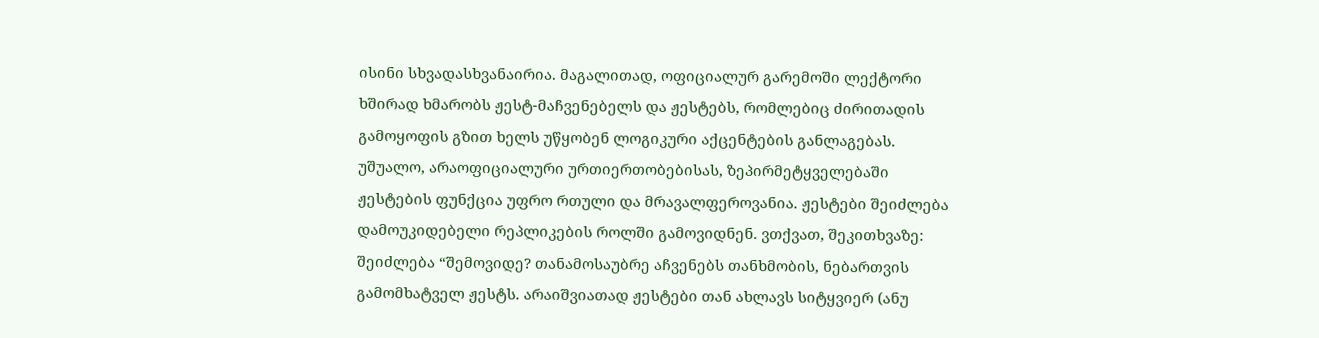ისინი სხვადასხვანაირია. მაგალითად, ოფიციალურ გარემოში ლექტორი ხშირად ხმარობს ჟესტ-მაჩვენებელს და ჟესტებს, რომლებიც ძირითადის გამოყოფის გზით ხელს უწყობენ ლოგიკური აქცენტების განლაგებას. უშუალო, არაოფიციალური ურთიერთობებისას, ზეპირმეტყველებაში ჟესტების ფუნქცია უფრო რთული და მრავალფეროვანია. ჟესტები შეიძლება დამოუკიდებელი რეპლიკების როლში გამოვიდნენ. ვთქვათ, შეკითხვაზე: შეიძლება “შემოვიდე? თანამოსაუბრე აჩვენებს თანხმობის, ნებართვის გამომხატველ ჟესტს. არაიშვიათად ჟესტები თან ახლავს სიტყვიერ (ანუ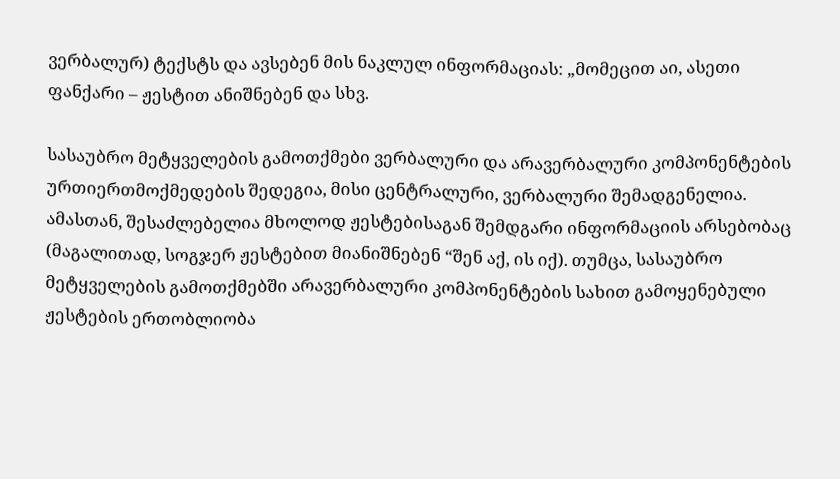ვერბალურ) ტექსტს და ავსებენ მის ნაკლულ ინფორმაციას: „მომეცით აი, ასეთი ფანქარი – ჟესტით ანიშნებენ და სხვ.

სასაუბრო მეტყველების გამოთქმები ვერბალური და არავერბალური კომპონენტების ურთიერთმოქმედების შედეგია, მისი ცენტრალური, ვერბალური შემადგენელია. ამასთან, შესაძლებელია მხოლოდ ჟესტებისაგან შემდგარი ინფორმაციის არსებობაც (მაგალითად, სოგჯერ ჟესტებით მიანიშნებენ “შენ აქ, ის იქ). თუმცა, სასაუბრო მეტყველების გამოთქმებში არავერბალური კომპონენტების სახით გამოყენებული ჟესტების ერთობლიობა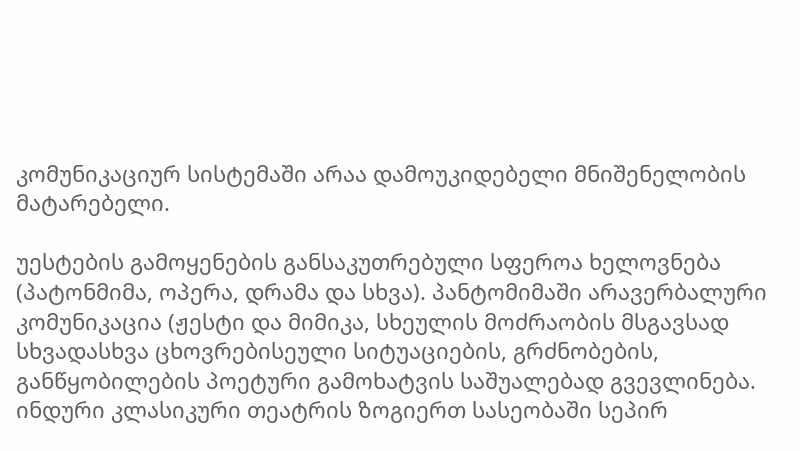კომუნიკაციურ სისტემაში არაა დამოუკიდებელი მნიშენელობის მატარებელი.

უესტების გამოყენების განსაკუთრებული სფეროა ხელოვნება (პატონმიმა, ოპერა, დრამა და სხვა). პანტომიმაში არავერბალური კომუნიკაცია (ჟესტი და მიმიკა, სხეულის მოძრაობის მსგავსად სხვადასხვა ცხოვრებისეული სიტუაციების, გრძნობების, განწყობილების პოეტური გამოხატვის საშუალებად გვევლინება. ინდური კლასიკური თეატრის ზოგიერთ სასეობაში სეპირ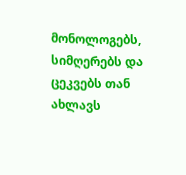მონოლოგებს, სიმღერებს და ცეკვებს თან ახლავს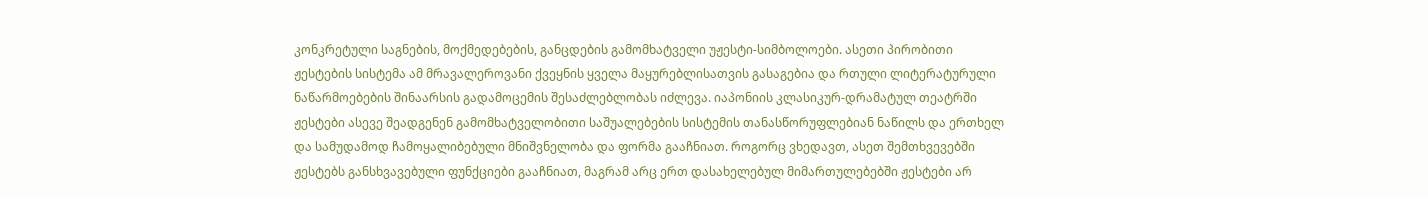კონკრეტული საგნების, მოქმედებების, განცდების გამომხატველი უჟესტი-სიმბოლოები. ასეთი პირობითი ჟესტების სისტემა ამ მრავალეროვანი ქვეყნის ყველა მაყურებლისათვის გასაგებია და რთული ლიტერატურული ნაწარმოებების შინაარსის გადამოცემის შესაძლებლობას იძლევა. იაპონიის კლასიკურ-დრამატულ თეატრში ჟესტები ასევე შეადგენენ გამომხატველობითი საშუალებების სისტემის თანასწორუფლებიან ნაწილს და ერთხელ და სამუდამოდ ჩამოყალიბებული მნიშვნელობა და ფორმა გააჩნიათ. როგორც ვხედავთ, ასეთ შემთხვევებში ჟესტებს განსხვავებული ფუნქციები გააჩნიათ, მაგრამ არც ერთ დასახელებულ მიმართულებებში ჟესტები არ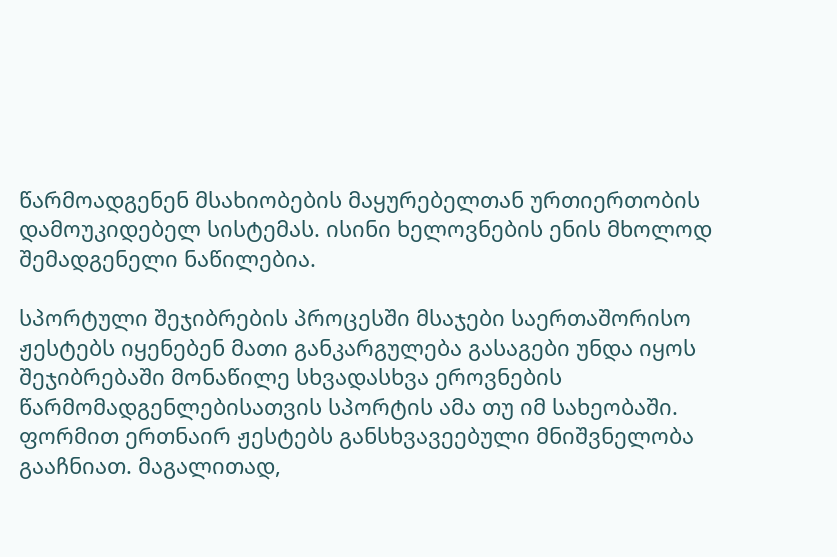წარმოადგენენ მსახიობების მაყურებელთან ურთიერთობის დამოუკიდებელ სისტემას. ისინი ხელოვნების ენის მხოლოდ შემადგენელი ნაწილებია.

სპორტული შეჯიბრების პროცესში მსაჯები საერთაშორისო ჟესტებს იყენებენ მათი განკარგულება გასაგები უნდა იყოს შეჯიბრებაში მონაწილე სხვადასხვა ეროვნების წარმომადგენლებისათვის სპორტის ამა თუ იმ სახეობაში. ფორმით ერთნაირ ჟესტებს განსხვავეებული მნიშვნელობა გააჩნიათ. მაგალითად,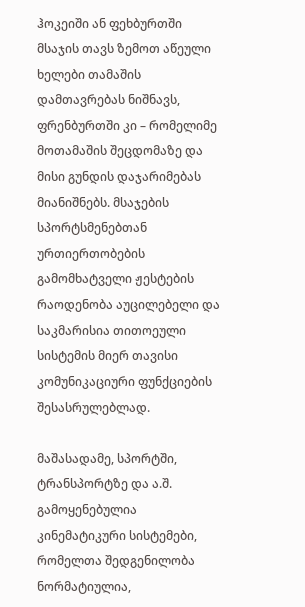ჰოკეიში ან ფეხბურთში მსაჯის თავს ზემოთ აწეული ხელები თამაშის დამთავრებას ნიშნავს, ფრენბურთში კი – რომელიმე მოთამაშის შეცდომაზე და მისი გუნდის დაჯარიმებას მიანიშნებს. მსაჯების სპორტსმენებთან ურთიერთობების გამომხატველი ჟესტების რაოდენობა აუცილებელი და საკმარისია თითოეული სისტემის მიერ თავისი კომუნიკაციური ფუნქციების შესასრულებლად.

მაშასადამე, სპორტში, ტრანსპორტზე და ა.შ. გამოყენებულია კინემატიკური სისტემები, რომელთა შედგენილობა ნორმატიულია,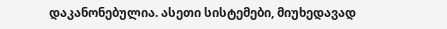დაკანონებულია. ასეთი სისტემები, მიუხედავად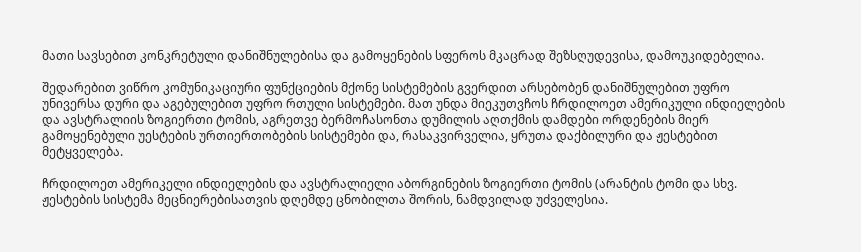მათი სავსებით კონკრეტული დანიშნულებისა და გამოყენების სფეროს მკაცრად შეზსღუდევისა, დამოუკიდებელია.

შედარებით ვიწრო კომუნიკაციური ფუნქციების მქონე სისტემების გვერდით არსებობენ დანიშნულებით უფრო უნივერსა დური და აგებულებით უფრო რთული სისტემები. მათ უნდა მიეკუთვჩოს ჩრდილოეთ ამერიკული ინდიელების და ავსტრალიის ზოგიერთი ტომის, აგრეთვე ბერმოჩასონთა დუმილის აღთქმის დამდები ორდენების მიერ გამოყენებული უესტების ურთიერთობების სისტემები და, რასაკვირველია, ყრუთა დაქბილური და ჟესტებით მეტყველება.

ჩრდილოეთ ამერიკელი ინდიელების და ავსტრალიელი აბორგინების ზოგიერთი ტომის (არანტის ტომი და სხვ. ჟესტების სისტემა მეცნიერებისათვის დღემდე ცნობილთა შორის, ნამდვილად უძველესია.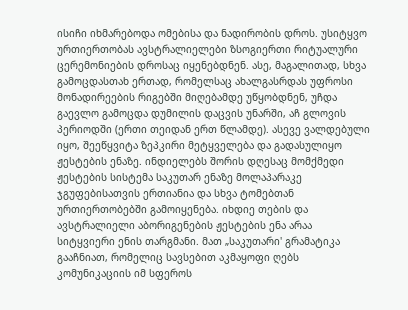ისიჩი იხმარებოდა ომებისა და ნადირობის დროს. უსიტყვო ურთიერთობას ავსტრალიელები ზსოგიერთი რიტუალური ცერემონიების დროსაც იყენებდნენ. ასე, მაგალითად, სხვა გამოცდასთახ ერთად, რომელსაც ახალგასრდას უფროსი მონადირეების რიგებში მიღებამდე უწყობდნენ, უჩდა გაევლო გამოცდა დუმილის დაცვის უნარში, აჩ გლოვის პერიოდში (ერთი თეიდან ერთ წლამდე). ასევე ვალდებული იყო, შეეწყვიტა ზეპკირი მეტყველება და გადასულიყო ჟესტების ენაზე. ინდიელებს შორის დღესაც მომქმედი ჟესტების სისტემა საკუთარ ენაზე მოლაპარაკე ჯგუფებისათვის ერთიანია და სხვა ტომებთან ურთიერთობებში გამოიყენება. იხდიე თების და ავსტრალიელი აბორიგენების ჟესტების ენა არაა სიტყვიერი ენის თარგმანი. მათ „საკუთარი' გრამატიკა გააჩნიათ, რომელიც სავსებით აკმაყოფი ღებს კომუნიკაციის იმ სფეროს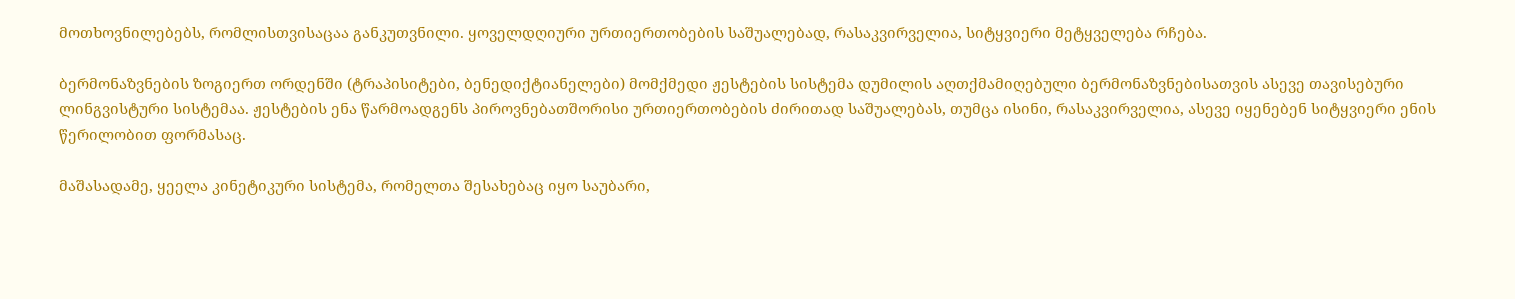მოთხოვნილებებს, რომლისთვისაცაა განკუთვნილი. ყოველდღიური ურთიერთობების საშუალებად, რასაკვირველია, სიტყვიერი მეტყველება რჩება.

ბერმონაზვნების ზოგიერთ ორდენში (ტრაპისიტები, ბენედიქტიანელები) მომქმედი ჟესტების სისტემა დუმილის აღთქმამიღებული ბერმონაზვნებისათვის ასევე თავისებური ლინგვისტური სისტემაა. ჟესტების ენა წარმოადგენს პიროვნებათშორისი ურთიერთობების ძირითად საშუალებას, თუმცა ისინი, რასაკვირველია, ასევე იყენებენ სიტყვიერი ენის წერილობით ფორმასაც.

მაშასადამე, ყეელა კინეტიკური სისტემა, რომელთა შესახებაც იყო საუბარი,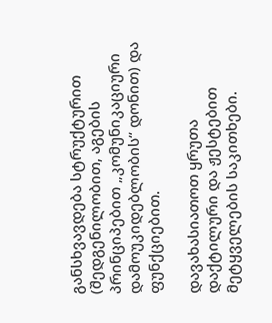განსხვავდება სტრუქტურით (შედგენილობით, აგების პრინციპებით „კომუნიკაციური დამოუკიდებლობის“ დონით) და ფუნქციებით.

დავახასიათოთ ყრუთა დაქტილური და ჟესტებით მეტყველების საკითხები.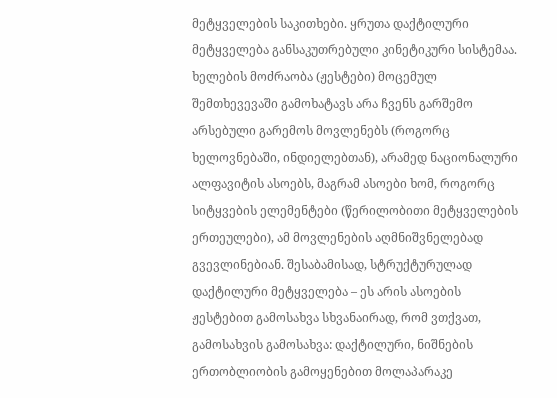მეტყველების საკითხები. ყრუთა დაქტილური მეტყველება განსაკუთრებული კინეტიკური სისტემაა. ხელების მოძრაობა (ჟესტები) მოცემულ შემთხევევაში გამოხატავს არა ჩვენს გარშემო არსებული გარემოს მოვლენებს (როგორც ხელოვნებაში, ინდიელებთან), არამედ ნაციონალური ალფავიტის ასოებს, მაგრამ ასოები ხომ, როგორც სიტყვების ელემენტები (წერილობითი მეტყველების ერთეულები), ამ მოვლენების აღმნიშვნელებად გვევლინებიან. შესაბამისად, სტრუქტურულად დაქტილური მეტყველება – ეს არის ასოების ჟესტებით გამოსახვა სხვანაირად, რომ ვთქვათ, გამოსახვის გამოსახვა: დაქტილური, ნიშნების ერთობლიობის გამოყენებით მოლაპარაკე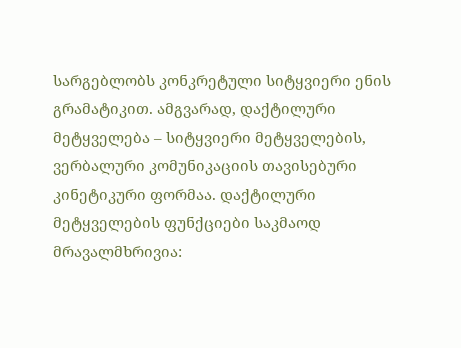სარგებლობს კონკრეტული სიტყვიერი ენის გრამატიკით. ამგვარად, დაქტილური მეტყველება – სიტყვიერი მეტყველების, ვერბალური კომუნიკაციის თავისებური კინეტიკური ფორმაა. დაქტილური მეტყველების ფუნქციები საკმაოდ მრავალმხრივია: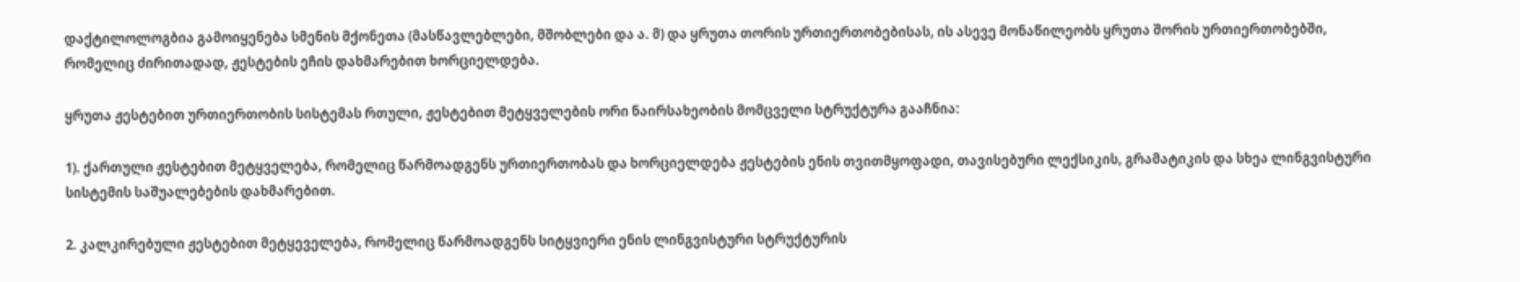დაქტილოლოგბია გამოიყენება სმენის მქონეთა (მასწავლებლები, მშობლები და ა. მ) და ყრუთა თორის ურთიერთობებისას, ის ასევე მონაწილეობს ყრუთა შორის ურთიერთობებში, რომელიც ძირითადად, ჟესტების ეჩის დახმარებით ხორციელდება.

ყრუთა ჟესტებით ურთიერთობის სისტემას რთული, ჟესტებით მეტყველების ორი ნაირსახეობის მომცველი სტრუქტურა გააჩნია:

1). ქართული ჟესტებით მეტყველება, რომელიც წარმოადგენს ურთიერთობას და ხორციელდება ჟესტების ენის თვითმყოფადი, თავისებური ლექსიკის, გრამატიკის და სხეა ლინგვისტური სისტემის საშუალებების დახმარებით.

2. კალკირებული ჟესტებით მეტყეველება, რომელიც წარმოადგენს სიტყვიერი ენის ლინგვისტური სტრუქტურის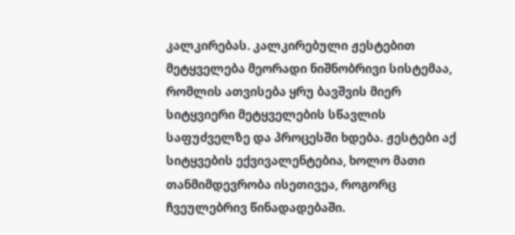კალკირებას. კალკირებული ჟესტებით მეტყველება მეორადი ნიშნობრივი სისტემაა, რომლის ათვისება ყრუ ბავშვის მიერ სიტყვიერი მეტყველების სწავლის საფუძველზე და პროცესში ხდება. ჟესტები აქ სიტყვების ექვივალენტებია, ხოლო მათი თანმიმდევრობა ისეთივეა, როგორც ჩვეულებრივ წინადადებაში.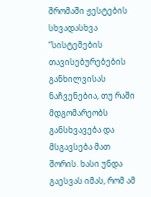შრომაში ჟესტების სხვადასხვა “სისტემების თავისებურებების განხილვისას ნაჩვენებია, თუ რაში მდგომარეობს განსხვავება და მსგავსება მათ შორის. ხასი უნდა გაესვას იმას, რომ ამ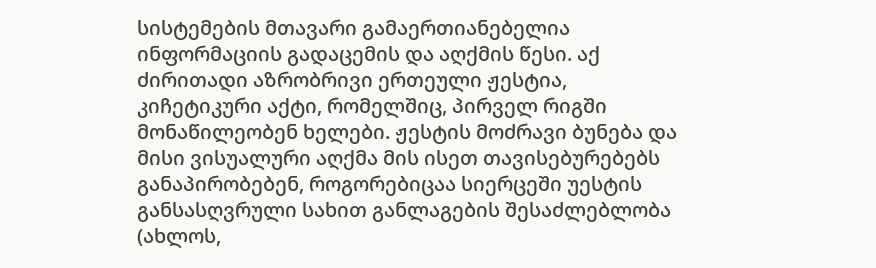სისტემების მთავარი გამაერთიანებელია ინფორმაციის გადაცემის და აღქმის წესი. აქ ძირითადი აზრობრივი ერთეული ჟესტია, კიჩეტიკური აქტი, რომელშიც, პირველ რიგში მონაწილეობენ ხელები. ჟესტის მოძრავი ბუნება და მისი ვისუალური აღქმა მის ისეთ თავისებურებებს განაპირობებენ, როგორებიცაა სიერცეში უესტის განსასღვრული სახით განლაგების შესაძლებლობა (ახლოს,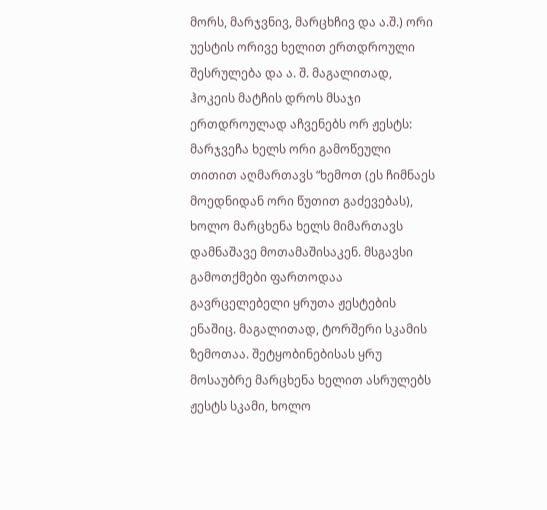მორს, მარჯვნივ, მარცხჩივ და ა.შ.) ორი უესტის ორივე ხელით ერთდროული შესრულება და ა. შ. მაგალითად, ჰოკეის მატჩის დროს მსაჯი ერთდროულად აჩვენებს ორ ჟესტს: მარჯვეჩა ხელს ორი გამოწეული თითით აღმართავს “ხემოთ (ეს ჩიმნაეს მოედნიდან ორი წუთით გაძევებას), ხოლო მარცხენა ხელს მიმართავს დამნაშავე მოთამაშისაკენ. მსგავსი გამოთქმები ფართოდაა გავრცელებელი ყრუთა ჟესტების ენაშიც. მაგალითად, ტორშერი სკამის ზემოთაა. შეტყობინებისას ყრუ მოსაუბრე მარცხენა ხელით ასრულებს ჟესტს სკამი, ხოლო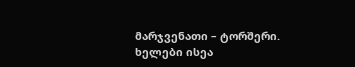მარჯვენათი – ტორშერი. ხელები ისეა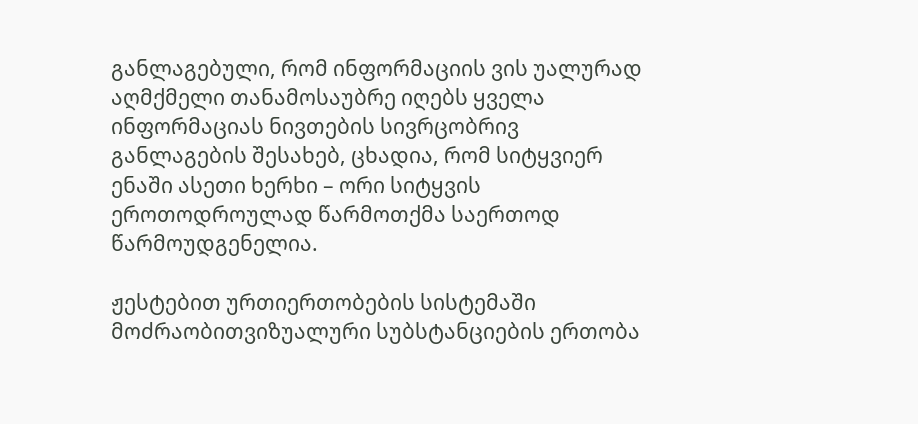განლაგებული, რომ ინფორმაციის ვის უალურად აღმქმელი თანამოსაუბრე იღებს ყველა ინფორმაციას ნივთების სივრცობრივ განლაგების შესახებ, ცხადია, რომ სიტყვიერ ენაში ასეთი ხერხი – ორი სიტყვის ეროთოდროულად წარმოთქმა საერთოდ წარმოუდგენელია.

ჟესტებით ურთიერთობების სისტემაში მოძრაობითვიზუალური სუბსტანციების ერთობა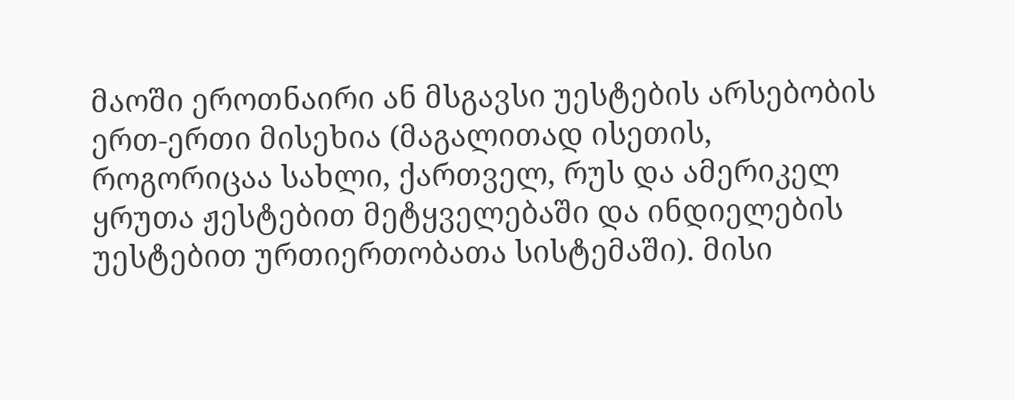მაოში ეროთნაირი ან მსგავსი უესტების არსებობის ერთ-ერთი მისეხია (მაგალითად ისეთის, როგორიცაა სახლი, ქართველ, რუს და ამერიკელ ყრუთა ჟესტებით მეტყველებაში და ინდიელების უესტებით ურთიერთობათა სისტემაში). მისი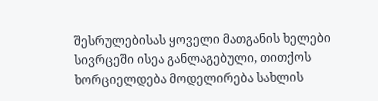შესრულებისას ყოველი მათგანის ხელები სივრცეში ისეა განლაგებული, თითქოს ხორციელდება მოდელირება სახლის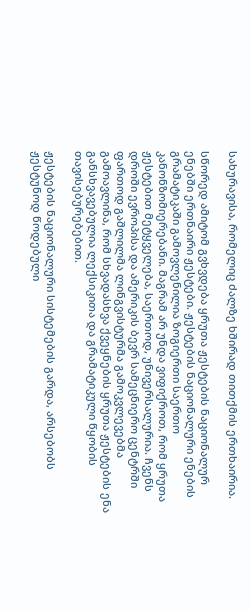სახურავისა, რომელიც ძალზე ხშირად თითქმის ერთხაირია.

სწორედ ამიტომ გვხვდება ყრუთა ჟესტების ნაციონალურ ენებში ერთნაირი ჟესტები. ჟესტების ნაციონალური ენების გრამატიკაში გამოვლენილია ზოგიერთი საერთო კანონზომიერებანი. მაგრამ არ უნდა ვიფიქროთ, რომ ყრუთა ჟესტებით მეტყველება, საერთოდ, უნივერსალურია. ჩვენს დროში ევროპისა და ამერიკის ბევრ სამეცნიერო ცენტრში ფართოდ გაშლილმა ლინგვისტურმა გამოკვლევებმა გამოავლინა, რომ სხვადასხვა ქვეყნების ყრუთა ჟესტების ენა განსხვავებულია ლექსიკითა და გრამატიკული წყობის თავისებურებებით.

ჟესტების ნაციონალური სისტემების გარდა, არსებობს ჟესტუნოდ წოდებული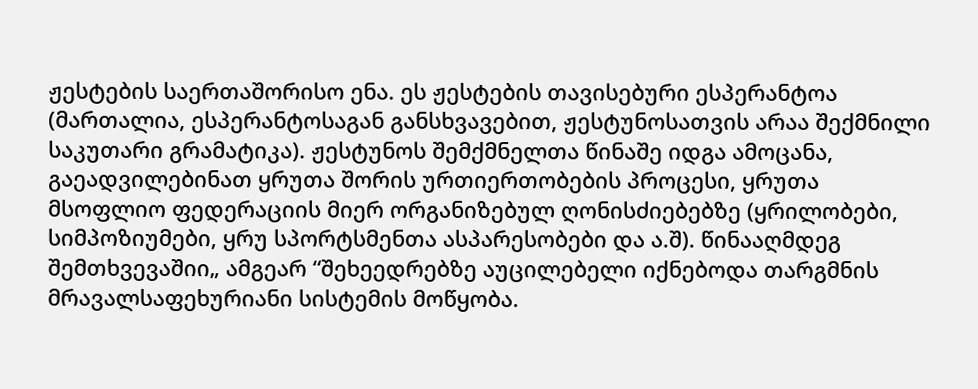ჟესტების საერთაშორისო ენა. ეს ჟესტების თავისებური ესპერანტოა (მართალია, ესპერანტოსაგან განსხვავებით, ჟესტუნოსათვის არაა შექმნილი საკუთარი გრამატიკა). ჟესტუნოს შემქმნელთა წინაშე იდგა ამოცანა, გაეადვილებინათ ყრუთა შორის ურთიერთობების პროცესი, ყრუთა მსოფლიო ფედერაციის მიერ ორგანიზებულ ღონისძიებებზე (ყრილობები, სიმპოზიუმები, ყრუ სპორტსმენთა ასპარესობები და ა.შ). წინააღმდეგ შემთხვევაშიი„ ამგეარ “შეხეედრებზე აუცილებელი იქნებოდა თარგმნის მრავალსაფეხურიანი სისტემის მოწყობა.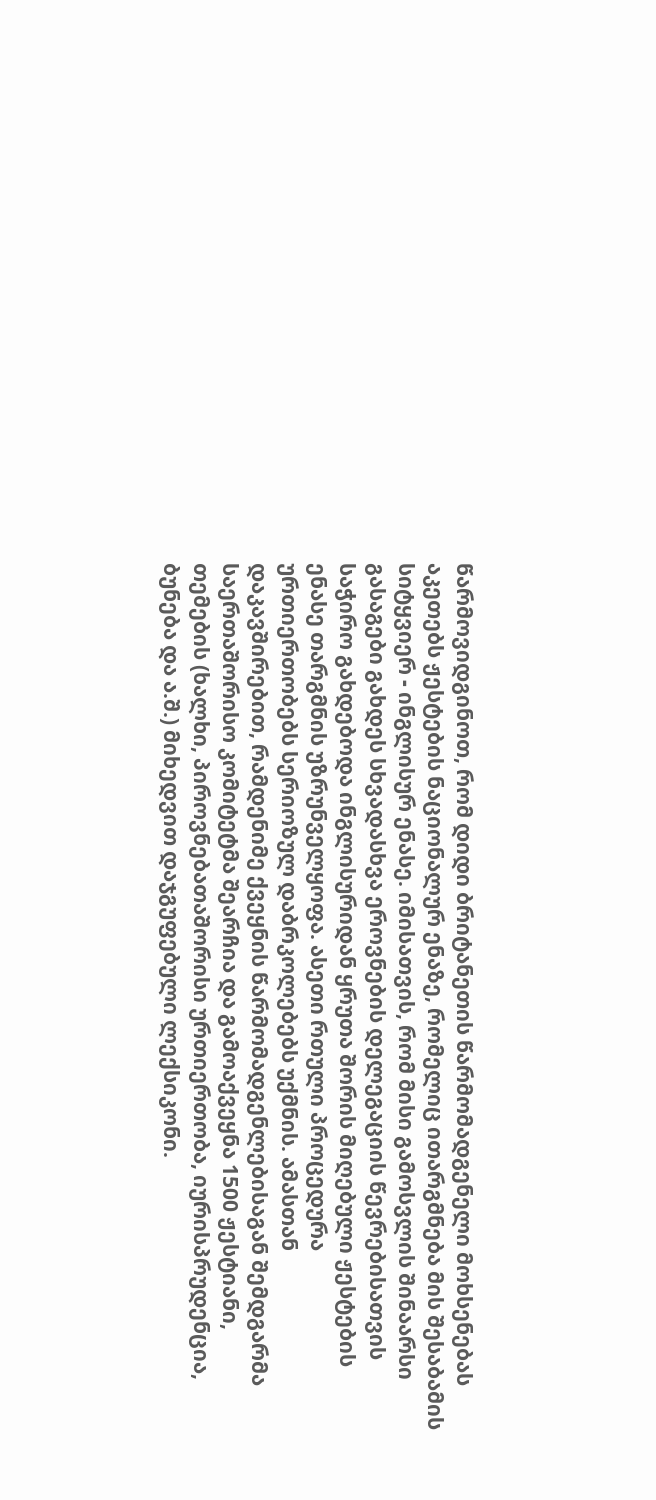წარმოვიდგინოთ, რომ დიდი ბრიტანეთის წარმომადგენელი მოხსენებას აკეთებს ჟესტების ნაციონალურ ენაზე, რომელიც ითარგმნება მის შესაბამის სიტყვიერ - ინგლისურ ენასე. იმისათვის, რომ მისი გამოსვლის შინაარსი გასაგები გახდეს სხვადასხვა ეროვნების დელეგაციის წევრებისათვის საჭირო გახდებოდა ინგლისურიდან ყრუთა შორის მიღებული ჟესტების ენასე თარგმნის უზრუნველყოფა. ასეთი რთული პროცედურა ურთიერთობებს სერიოზულ დაბრკოლებებს უქმნის. ამასთან დაკავშირებით, რამდენიმე ქვეყნის წარმომადგენლებისაგან შემდგარმა საერთაშორისო კომიტეტმა შეარჩია და გამოაქვეყნა 1500 ჟესტიანი, თემების (ხალხი, პიროვნებათაშორისი ურთიერთობა, იურისპრუდენცია, ბუნება და ა.შ.) მიხედვით დაჯგუფებული ლექსიკონი.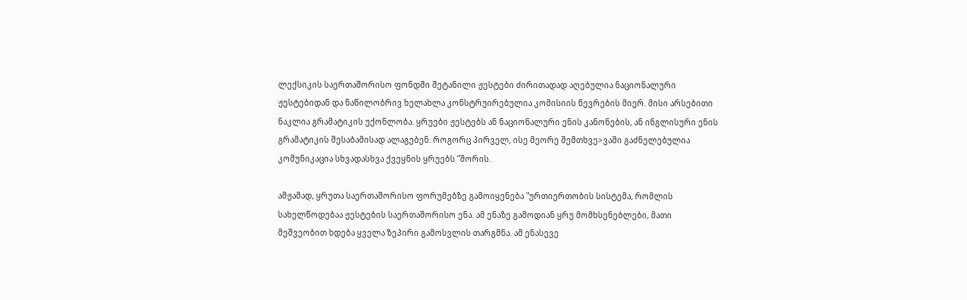ლექსიკის საერთაშორისო ფონდში შეტანილი ჟესტები ძირითადად აღებულია ნაციონალური ჟესტებიდან და ნაწილობრივ ხელახლა კონსტრუირებულია კომისიის წევრების მიერ. მისი არსებითი ნაკლია გრამატიკის უქონლობა. ყრუები ჟესტებს ან ნაციონალური ენის კანონების, ან ინგლისური ენის გრამატიკის შესაბამისად ალაგებენ. როგორც პირველ, ისე მეორე შემთხვე>ვაში გაძნელებულია კომუნიკაცია სხვადასხვა ქვეყნის ყრუებს “შორის.

ამჟამად, ყრუთა საერთაშორისო ფორუმებზე გამოიყენება "ურთიერთობის სისტემა, რომლის სახელწოდებაა ჟესტების საერთაშორისო ენა. ამ ენაზე გამოდიან ყრუ მომხსენებლები, მათი მეშვეობით ხდება ყველა ზეპირი გამოსვლის თარგმნა. ამ ენასევე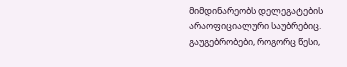მიმდინარეობს დელეგატების არაოფიციალური საუბრებიც. გაუგებრობები, როგორც წესი,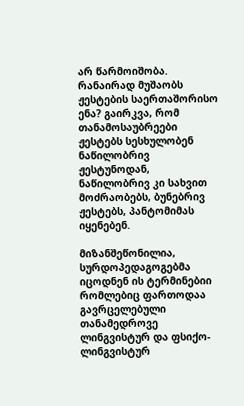არ წარმოიშობა. რანაირად მუშაობს ჟესტების საერთაშორისო ენა? გაირკვა, რომ თანამოსაუბრეები ჟესტებს სესხულობენ ნაწილობრივ ჟესტუნოდან, ნაწილობრივ კი სახვით მოძრაობებს, ბუნებრივ ჟესტებს, პანტომიმას იყენებენ.

მიზანშეწონილია, სურდოპედაგოგებმა იცოდნენ ის ტერმინებიი რომლებიც ფართოდაა გავრცელებული თანამედროვე ლინგვისტურ და ფსიქო-ლინგვისტურ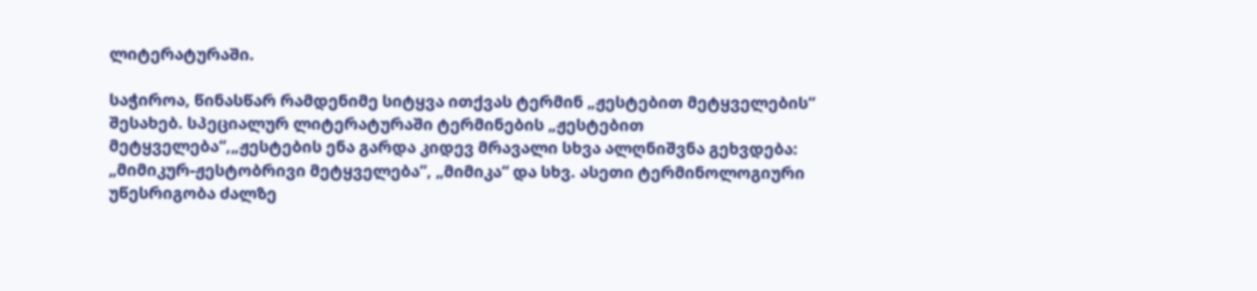ლიტერატურაში.

საჭიროა, წინასწარ რამდენიმე სიტყვა ითქვას ტერმინ „ჟესტებით მეტყველების“ შესახებ. სპეციალურ ლიტერატურაში ტერმინების „ჟესტებით მეტყველება“,„ჟესტების ენა გარდა კიდევ მრავალი სხვა ალღნიშვნა გეხვდება: „მიმიკურ-ჟესტობრივი მეტყველება”, „მიმიკა“ და სხვ. ასეთი ტერმინოლოგიური უწესრიგობა ძალზე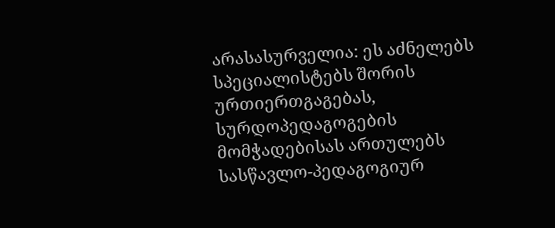არასასურველია: ეს აძნელებს სპეციალისტებს შორის ურთიერთგაგებას, სურდოპედაგოგების მომჭადებისას ართულებს სასწავლო-პედაგოგიურ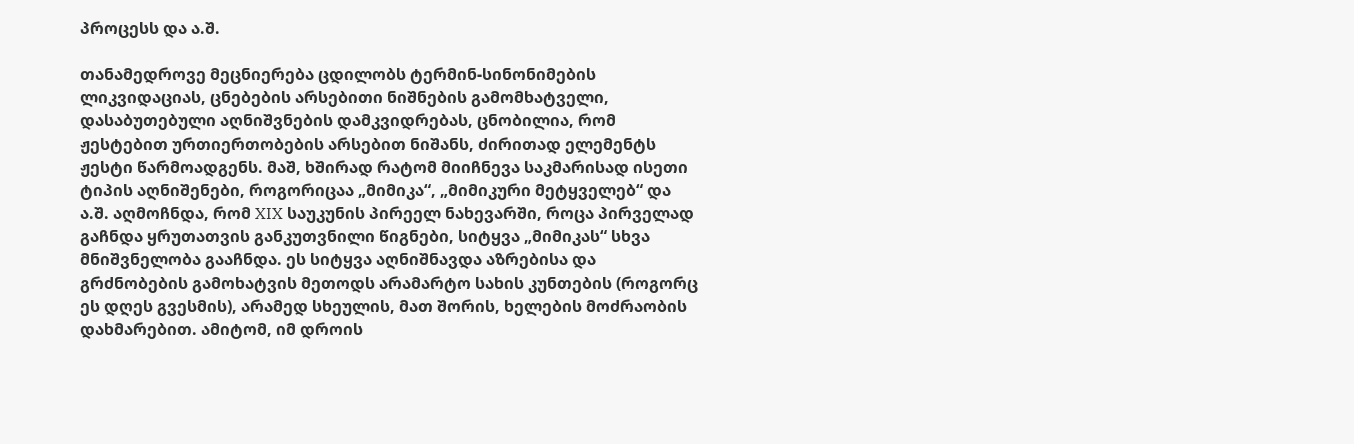პროცესს და ა.შ.

თანამედროვე მეცნიერება ცდილობს ტერმინ-სინონიმების ლიკვიდაციას, ცნებების არსებითი ნიშნების გამომხატველი, დასაბუთებული აღნიშვნების დამკვიდრებას, ცნობილია, რომ ჟესტებით ურთიერთობების არსებით ნიშანს, ძირითად ელემენტს ჟესტი წარმოადგენს. მაშ, ხშირად რატომ მიიჩნევა საკმარისად ისეთი ტიპის აღნიშენები, როგორიცაა „მიმიკა“, „მიმიკური მეტყველებ“ და ა.შ. აღმოჩნდა, რომ XIX საუკუნის პირეელ ნახევარში, როცა პირველად გაჩნდა ყრუთათვის განკუთვნილი წიგნები, სიტყვა „მიმიკას“ სხვა მნიშვნელობა გააჩნდა. ეს სიტყვა აღნიშნავდა აზრებისა და გრძნობების გამოხატვის მეთოდს არამარტო სახის კუნთების (როგორც ეს დღეს გვესმის), არამედ სხეულის, მათ შორის, ხელების მოძრაობის დახმარებით. ამიტომ, იმ დროის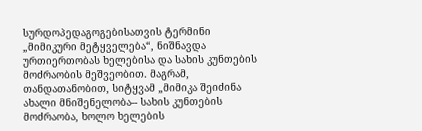სურდოპედაგოგებისათვის ტერმინი „მიმიკური მეტყველება“, ნიშნავდა ურთიერთობას ხელებისა და სახის კუნთების მოძრაობის მეშვეობით. მაგრამ, თანდათანობით, სიტყვამ „მიმიკა შეიძინა ახალი მნიშენელობა-- სახის კუნთების მოძრაობა, ხოლო ხელების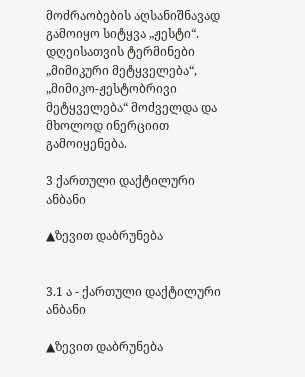მოძრაობების აღსანიშნავად გამოიყო სიტყვა „ჟესტი“. დღეისათვის ტერმინები „მიმიკური მეტყველება“, „მიმიკო-ჟესტობრივი მეტყველება“ მოძველდა და მხოლოდ ინერციით გამოიყენება.

3 ქართული დაქტილური ანბანი

▲ზევით დაბრუნება


3.1 ა - ქართული დაქტილური ანბანი

▲ზევით დაბრუნება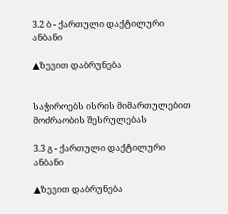3.2 ბ - ქართული დაქტილური ანბანი

▲ზევით დაბრუნება


საჭიროებს ისრის მიმართულებით მოძრაობის შესრულებას

3.3 გ - ქართული დაქტილური ანბანი

▲ზევით დაბრუნება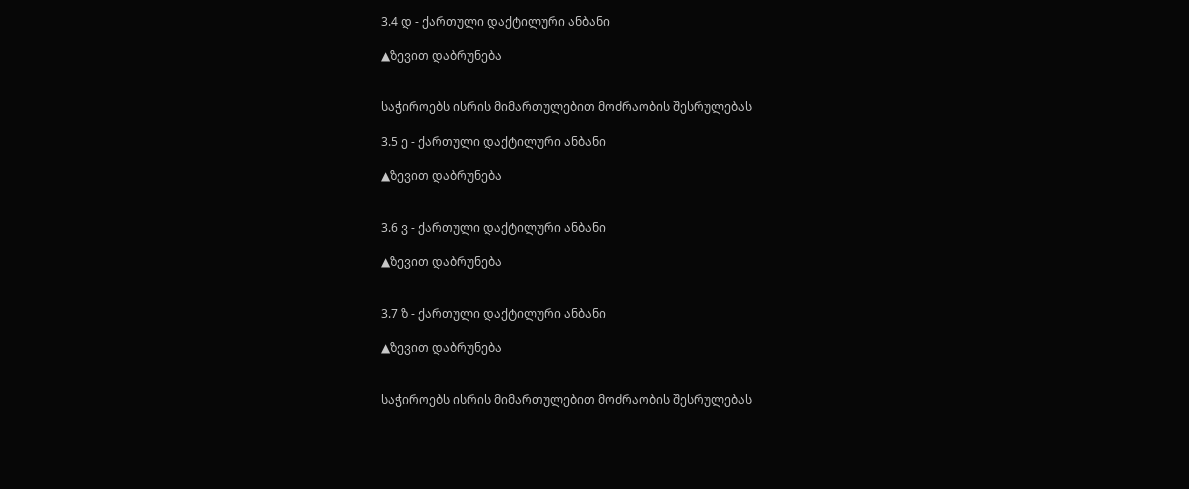3.4 დ - ქართული დაქტილური ანბანი

▲ზევით დაბრუნება


საჭიროებს ისრის მიმართულებით მოძრაობის შესრულებას

3.5 ე - ქართული დაქტილური ანბანი

▲ზევით დაბრუნება


3.6 ვ - ქართული დაქტილური ანბანი

▲ზევით დაბრუნება


3.7 ზ - ქართული დაქტილური ანბანი

▲ზევით დაბრუნება


საჭიროებს ისრის მიმართულებით მოძრაობის შესრულებას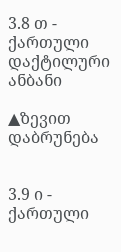3.8 თ - ქართული დაქტილური ანბანი

▲ზევით დაბრუნება


3.9 ი - ქართული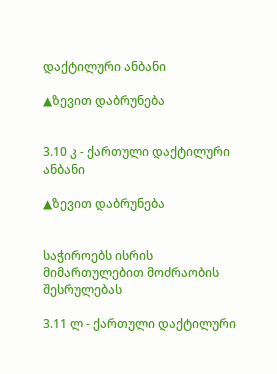დაქტილური ანბანი

▲ზევით დაბრუნება


3.10 კ - ქართული დაქტილური ანბანი

▲ზევით დაბრუნება


საჭიროებს ისრის მიმართულებით მოძრაობის შესრულებას

3.11 ლ - ქართული დაქტილური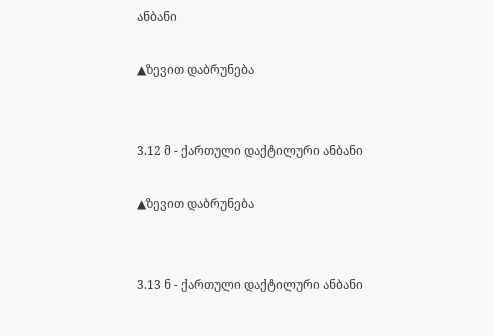ანბანი

▲ზევით დაბრუნება


3.12 მ - ქართული დაქტილური ანბანი

▲ზევით დაბრუნება


3.13 ნ - ქართული დაქტილური ანბანი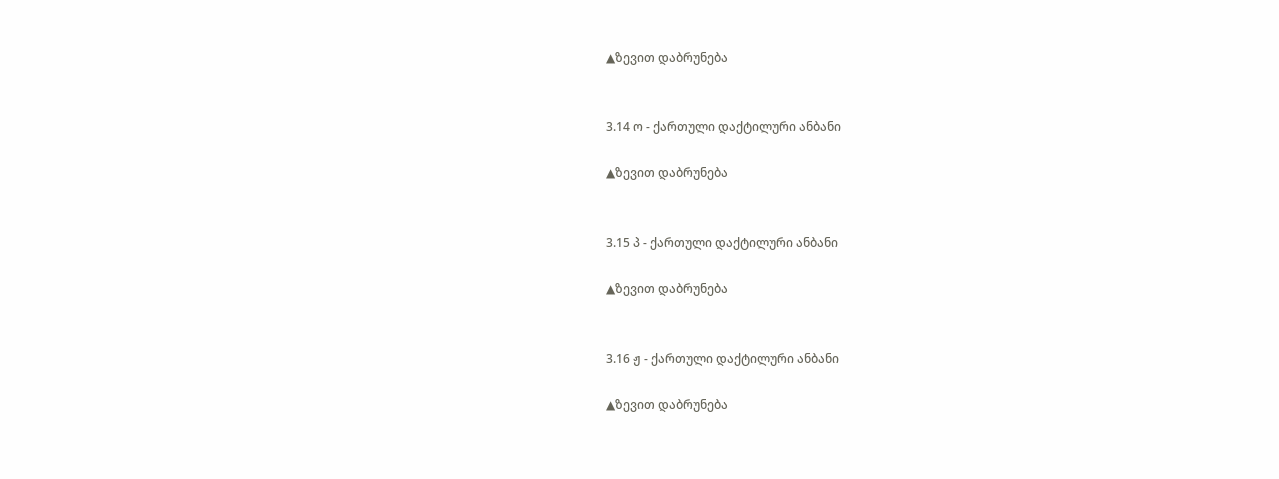▲ზევით დაბრუნება


3.14 ო - ქართული დაქტილური ანბანი

▲ზევით დაბრუნება


3.15 პ - ქართული დაქტილური ანბანი

▲ზევით დაბრუნება


3.16 ჟ - ქართული დაქტილური ანბანი

▲ზევით დაბრუნება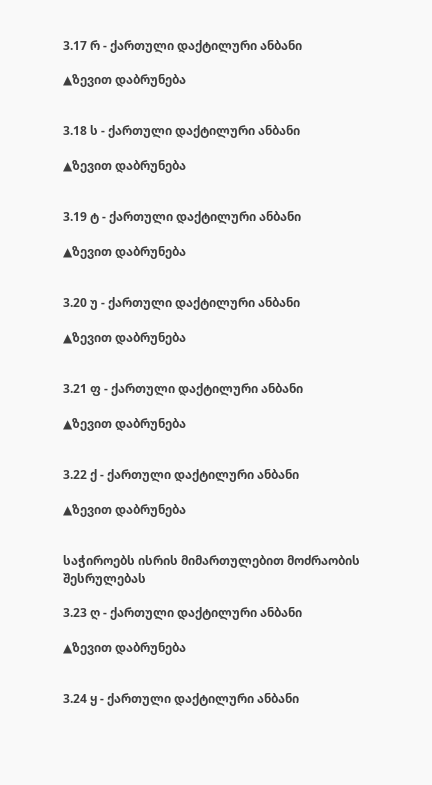3.17 რ - ქართული დაქტილური ანბანი

▲ზევით დაბრუნება


3.18 ს - ქართული დაქტილური ანბანი

▲ზევით დაბრუნება


3.19 ტ - ქართული დაქტილური ანბანი

▲ზევით დაბრუნება


3.20 უ - ქართული დაქტილური ანბანი

▲ზევით დაბრუნება


3.21 ფ - ქართული დაქტილური ანბანი

▲ზევით დაბრუნება


3.22 ქ - ქართული დაქტილური ანბანი

▲ზევით დაბრუნება


საჭიროებს ისრის მიმართულებით მოძრაობის შესრულებას

3.23 ღ - ქართული დაქტილური ანბანი

▲ზევით დაბრუნება


3.24 ყ - ქართული დაქტილური ანბანი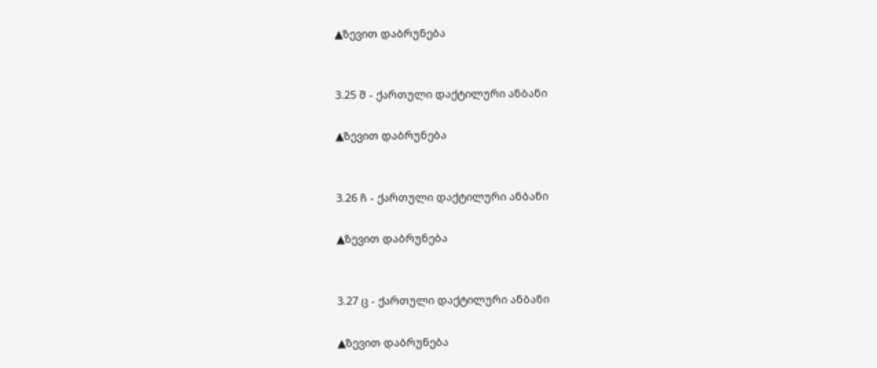▲ზევით დაბრუნება


3.25 შ - ქართული დაქტილური ანბანი

▲ზევით დაბრუნება


3.26 ჩ - ქართული დაქტილური ანბანი

▲ზევით დაბრუნება


3.27 ც - ქართული დაქტილური ანბანი

▲ზევით დაბრუნება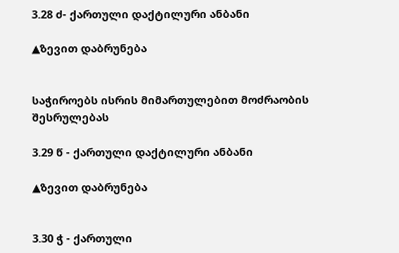3.28 ძ- ქართული დაქტილური ანბანი

▲ზევით დაბრუნება


საჭიროებს ისრის მიმართულებით მოძრაობის შესრულებას

3.29 წ - ქართული დაქტილური ანბანი

▲ზევით დაბრუნება


3.30 ჭ - ქართული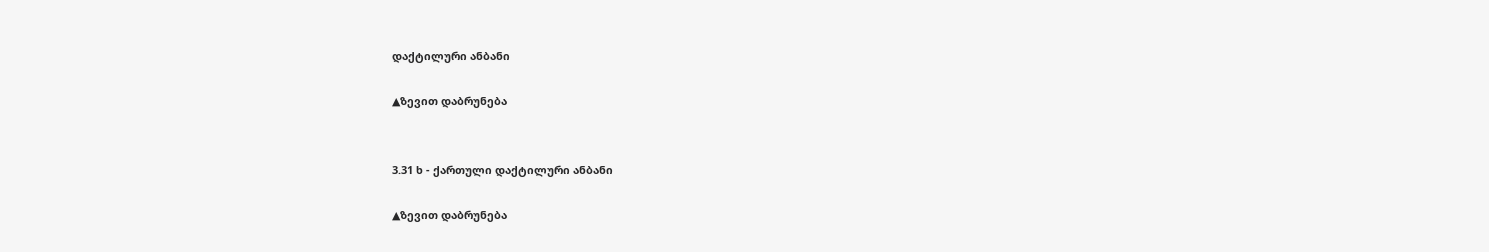დაქტილური ანბანი

▲ზევით დაბრუნება


3.31 ხ - ქართული დაქტილური ანბანი

▲ზევით დაბრუნება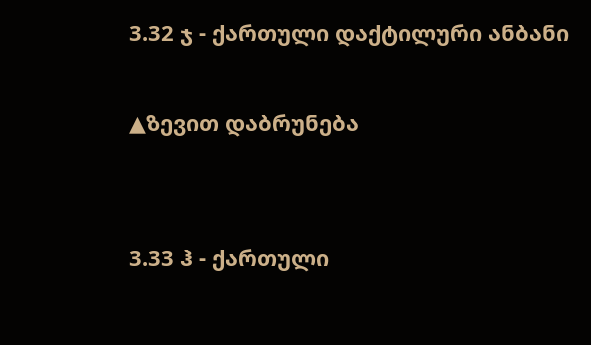3.32 ჯ - ქართული დაქტილური ანბანი

▲ზევით დაბრუნება


3.33 ჰ - ქართული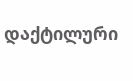დაქტილური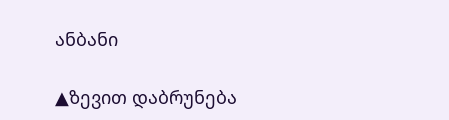ანბანი

▲ზევით დაბრუნება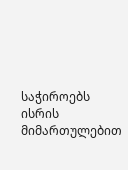საჭიროებს ისრის მიმართულებით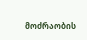მოძრაობის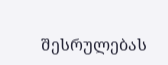შესრულებას